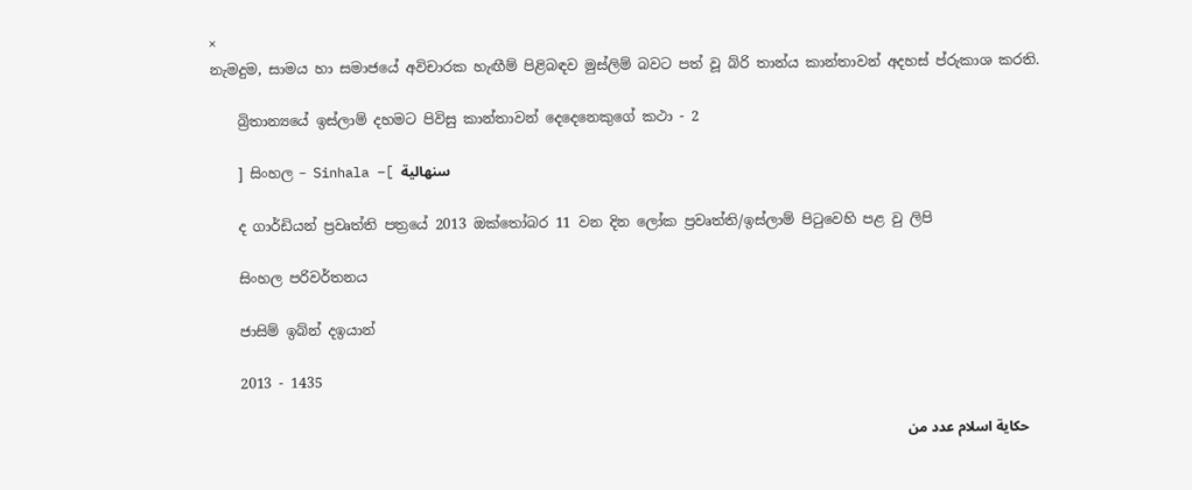×
නැමදුම, සාමය හා සමාජයේ අවිචාරක හැඟීම් පිළිබඳව මුස්ලිම් බවට පත් වූ බ්රි තාන්ය කාන්තාවන් අදහස් ප්රුකාශ කරති.

    බ්‍රිතාන්‍යයේ ඉස්ලාම් දහමට පිවිසු කාන්තාවන් දෙදෙනෙකුගේ කථා - 2

    ] සිංහල – Sinhala –[ سنهالية

    ද ගාර්ඩියන් ප්‍රවෘත්ති පත්‍රයේ 2013 ඔක්තෝබර 11 වන දින ලෝක ප්‍රවෘත්ති/ඉස්ලාම් පිටුවෙහි පළ වු ලිපි

    සිංහල පරිවර්තනය

    ජාසිම් ඉබ්න් දඉයාන්

    2013 - 1435

    حكاية اسلام عدد من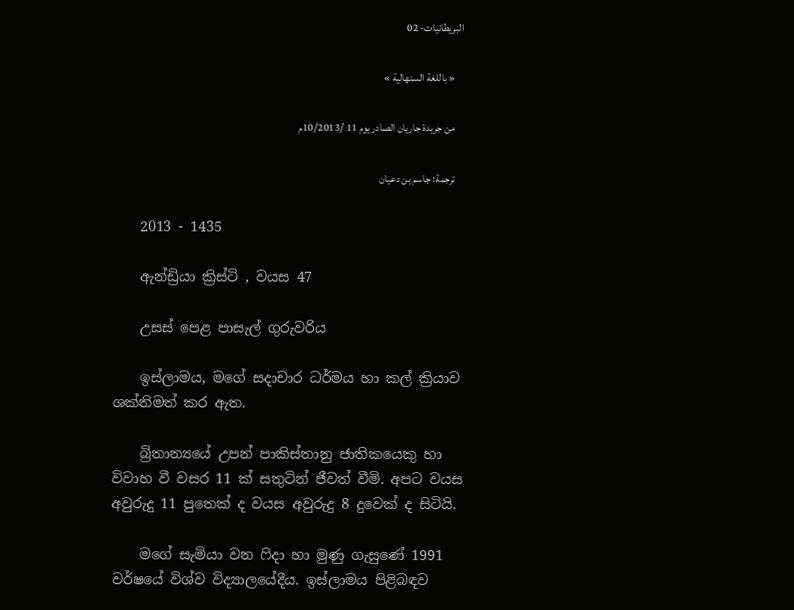البريطانيات- 02

    « باللغة السنهالية »

    من جريدة جاريان الصادر يوم 11 /10/2013م

    ترجمة: جاسم بن دعيان

    2013 - 1435

    ඇන්ඩ්‍රියා ක්‍රිස්ටි , වයස 47

    උසස් පෙළ පාසැල් ගුරුවරිය

    ඉස්ලාමය, මගේ සදාචාර ධර්මය හා කල් ක්‍රියාව ශක්තිමත් කර ඇත.

    බ්‍රිතාන්‍යයේ උපන් පාකිස්තානු ජාතිකයෙකු හා විවාහ වී වසර 11 ක් සතුටින් ජීවත් වීමි. අපට වයස අවුරුදු 11 පුතෙක් ද වයස අවුරුදු 8 දුවෙක් ද සිටියි.

    මගේ සැමියා වන ෆිදා හා මුණු ගැසුණේ 1991 වර්ෂයේ විශ්ව විද්‍යාලයේදීය. ඉස්ලාමය පිළිබඳව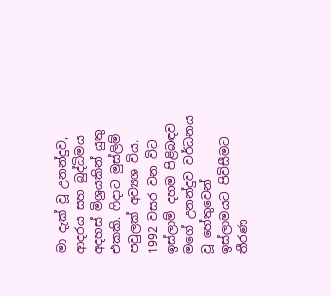මා දැක් වූ උනන්දුව, ආදරය සහ බුද්ධිමය අදහස් මිශ්‍රයකින් යුතු එකකි. ෆිදාට මුස්ලිම් පවුලක් අව්‍යශ විය. 1992 වසර වන විට ඉස්ලාම් දහම පිළිබඳව මගේ උනන්දුව වර්ධනය වූ හේතුවෙන් ඉස්ලාමයට පිවිසීමට තීරණ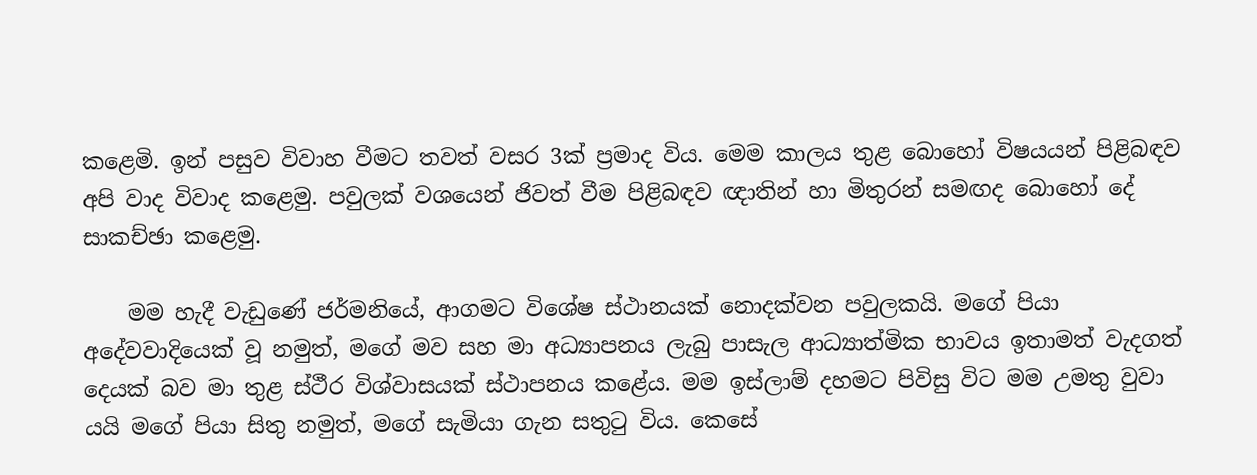කළෙමි. ඉන් පසුව විවාහ වීමට තවත් වසර 3ක් ප්‍රමාද විය. මෙම කාලය තුළ බොහෝ විෂයයන් පිළිබඳව අපි වාද විවාද කළෙමු. පවුලක් වශයෙන් ජිවත් වීම පිළිබඳව ඥාතින් හා මිතුරන් සමඟද බොහෝ දේ සාකච්ඡා කළෙමු.

    මම හැදී වැඩුණේ ජර්මනියේ, ආගමට විශේෂ ස්ථානයක් නොදක්වන පවුලකයි. මගේ පියා අදේවවාදියෙක් වූ නමුත්, මගේ මව සහ මා අධ්‍යාපනය ලැබු පාසැල ආධ්‍යාත්මික භාවය ඉතාමත් වැදගත් දෙයක් බව මා තුළ ස්ථීර විශ්වාසයක් ස්ථාපනය කළේය. මම ඉස්ලාම් දහමට පිවිසු විට මම උමතු වුවා යයි මගේ පියා සිතු නමුත්, මගේ සැමියා ගැන සතුටු විය. කෙසේ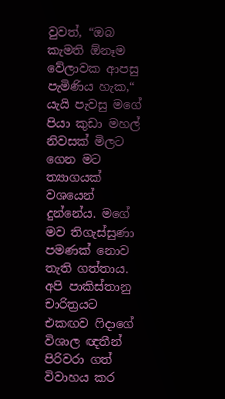වුවත්, “ඔබ කැමති ඕනෑම වේලාවක ආපසු පැමිණිය හැක,“ යැයි පැවසු මගේ පියා කුඩා මහල් නිවසක් මිලට ගෙන මට ත්‍යාගයක් වශයෙන් දුන්නේය. මගේ මව තිගැස්සුණා පමණක් නොව තැති ගත්තාය. අපි පාකිස්තානු චාරිත්‍රයට එකඟව ෆිදාගේ විශාල ඥතීන් පිරිවරා ගත් විවාහය කර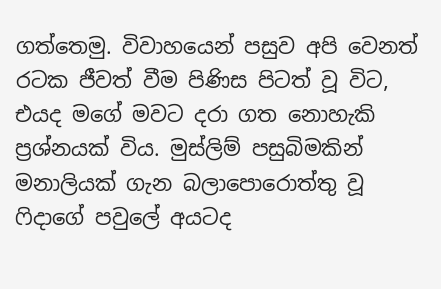ගත්තෙමු. විවාහයෙන් පසුව අපි වෙනත් රටක ජීවත් වීම පිණිස පිටත් වූ විට, එයද මගේ මවට දරා ගත නොහැකි ප්‍රශ්නයක් විය. මුස්ලිම් පසුබිමකින් මනාලියක් ගැන බලාපොරොත්තු වූ ෆිදාගේ පවුලේ අයටද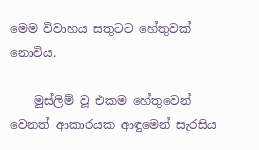මෙම විවාහය සතුටට හේතුවක් නොවිය.

    මුස්ලිම් වූ එකම හේතුවෙන් වෙනත් ආකාරයක ආඳුමෙන් සැරසිය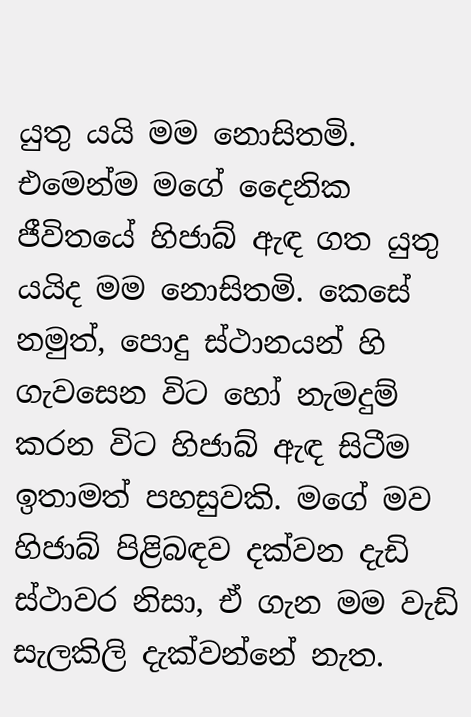යුතු යයි මම නොසිතමි. එමෙන්ම මගේ දෛනික ජීවිතයේ හිජාබ් ඇඳ ගත යුතු යයිද මම නොසිතමි. කෙසේ නමුත්, පොදු ස්ථානයන් හි ගැවසෙන විට හෝ නැමදුම් කරන විට හිජාබ් ඇඳ සිටීම ඉතාමත් පහසුවකි. මගේ මව හිජාබ් පිළිබඳව දක්වන දැඩි ස්ථාවර නිසා, ඒ ගැන මම වැඩි සැලකිලි දැක්වන්නේ නැත.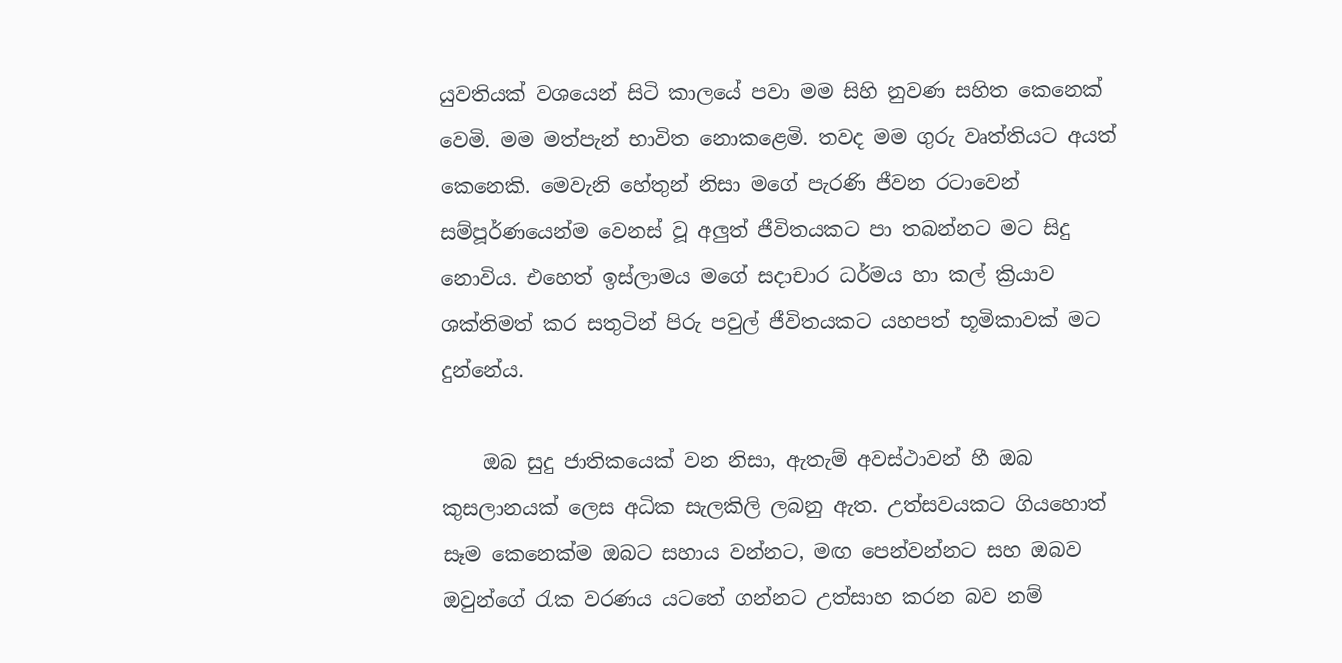යුවතියක් වශයෙන් සිටි කාලයේ පවා මම සිහි නුවණ සහිත කෙනෙක් වෙමි. මම මත්පැන් භාවිත නොකළෙමි. තවද මම ගුරු වෘත්තියට අයත් කෙනෙකි. මෙවැනි හේතුන් නිසා මගේ පැරණි ජීවන රටාවෙන් සම්පූර්ණයෙන්ම වෙනස් වූ අලුත් ජීවිතයකට පා තබන්නට මට සිදු නොවිය. එහෙත් ඉස්ලාමය මගේ සදාචාර ධර්මය හා කල් ක්‍රියාව ශක්තිමත් කර සතුටින් පිරු පවුල් ජීවිතයකට යහපත් භූමිකාවක් මට දුන්නේය.

    ඔබ සුදු ජාතිකයෙක් වන නිසා, ඇතැම් අවස්ථාවන් හී ඔබ කුසලානයක් ලෙස අධික සැලකිලි ලබනු ඇත. උත්සවයකට ගියහොත් සෑම කෙනෙක්ම ඔබට සහාය වන්නට, මඟ පෙන්වන්නට සහ ඔබව ඔවුන්ගේ රැක වරණය යටතේ ගන්නට උත්සාහ කරන බව නම්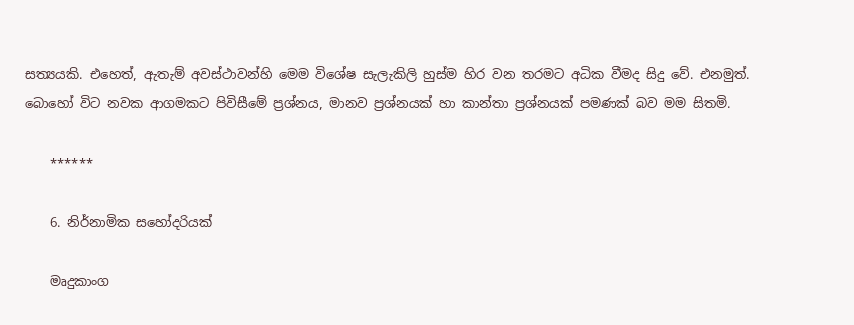සත්‍යයකි. එහෙත්, ඇතැම් අවස්ථාවන්හි මෙම විශේෂ සැලැකිලි හුස්ම හිර වන තරමට අධික වීමද සිදු වේ. එනමුත්. බොහෝ විට නවක ආගමකට පිවිසීමේ ප්‍රශ්නය, මානව ප්‍රශ්නයක් හා කාන්තා ප්‍රශ්නයක් පමණක් බව මම සිතමි.

    ******

    6. නිර්නාමික සහෝදරියක්

    මෘදුකාංග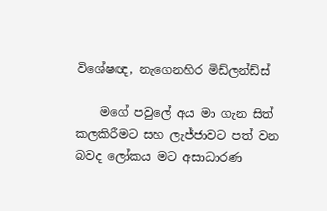විශේෂඥ, නැගෙනහිර මිඩ්ලන්ඩ්ස්

    මගේ පවුලේ අය මා ගැන සිත් කලකිරීමට සහ ලැජ්ජාවට පත් වන බවද ලෝකය මට අසාධාරණ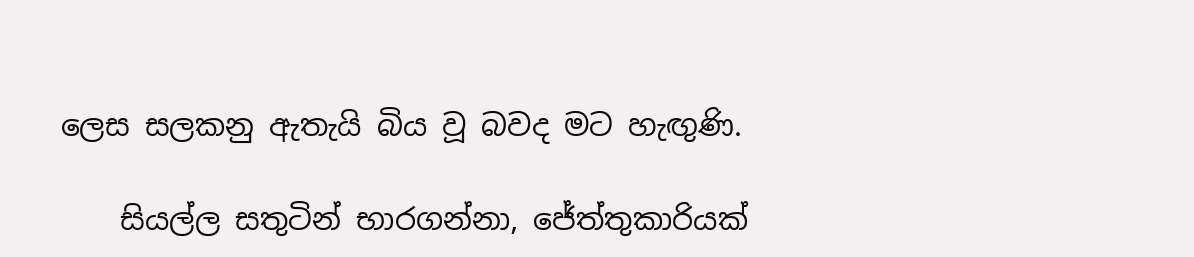ලෙස සලකනු ඇතැයි බිය වූ බවද මට හැඟුණි.

    සියල්ල සතුටින් භාරගන්නා, ජේත්තුකාරියක්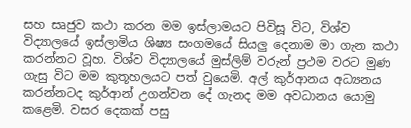සහ සෘජුව කථා කරන මම ඉස්ලාමයට පිවිසූ විට, විශ්ව විද්‍යාලයේ ඉස්ලාමිය ශිෂ්‍ය සංගමයේ සියලු දෙනාම මා ගැන කථා කරන්නට වූහ. විශ්ව විද්‍යාලයේ මුස්ලිම් වරුන් ප්‍රථම වරට මුණ ගැසු විට මම කුතූහලයට පත් වුයෙමි. අල් කුර්ආනය අධ්‍යනය කරන්නටද කුර්ආන් උගන්වන දේ ගැනද මම අවධානය යොමු කළෙමි. වසර දෙකක් පසු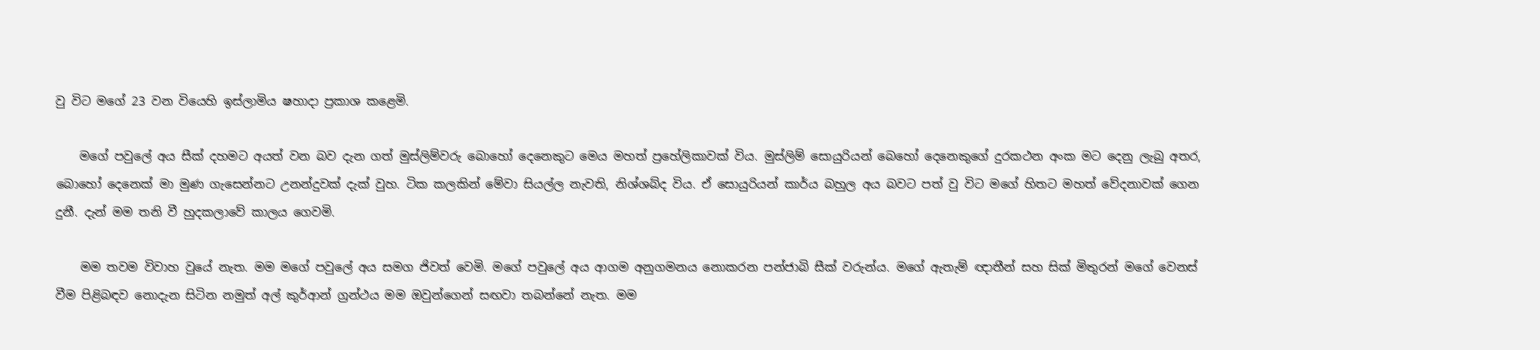වු විට මගේ 23 වන වියෙහි ඉස්ලාමිය ෂහාදා ප්‍රකාශ කළෙමි.

    මගේ පවුලේ අය සීක් දහමට අයත් වන බව දැන ගත් මුස්ලිම්වරු බොහෝ දෙනෙකුට මෙය මහත් ප්‍රහේලිකාවක් විය. මුස්ලිම් සොයුරියන් බෙහෝ දෙනෙකුගේ දුරකථන අංක මට දෙනු ලැබු අතර, බොහෝ දෙනෙක් මා මුණ ගැසෙන්නට උනන්දුවක් දැක් වුහ. ටික කලකින් මේවා සියල්ල නැවති, නිශ්ශබ්ද විය. ඒ සොයුරියන් කාර්ය බහුල අය බවට පත් වු විට මගේ හිතට මහත් වේදනාවක් ගෙන දුනී. දැන් මම තනි වී හුදකලාවේ කාලය ගෙවමි.

    මම තවම විවාහ වුයේ නැත. මම මගේ පවුලේ අය සමග ජිවත් වෙමි. මගේ පවුලේ අය ආගම අනුගමනය නොකරන පන්ජාබි සීක් වරුන්ය. මගේ ඇතැම් ඥාතීන් සහ සික් මිතුරන් මගේ වෙනස් වීම පිළිබඳව නොදැන සිටින නමුත් අල් කුර්ආන් ග්‍රන්ථය මම ඔවුන්ගෙන් සඟවා තබන්නේ නැත. මම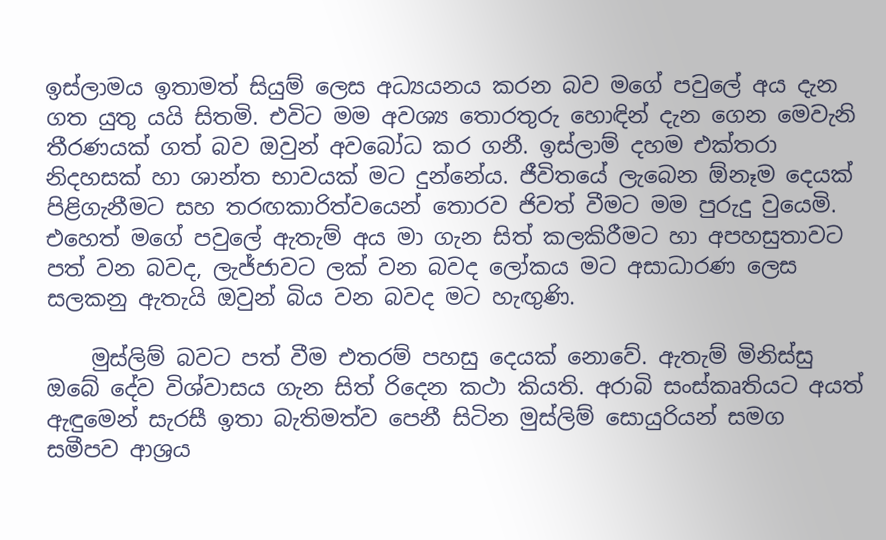ඉස්ලාමය ඉතාමත් සියුම් ලෙස අධ්‍යයනය කරන බව මගේ පවුලේ අය දැන ගත යුතු යයි සිතමි. එවිට මම අවශ්‍ය තොරතුරු හොඳින් දැන ගෙන මෙවැනි තීරණයක් ගත් බව ඔවුන් අවබෝධ කර ගනී. ඉස්ලාම් දහම එක්තරා නිදහසක් හා ශාන්ත භාවයක් මට දුන්නේය. ජීවිතයේ ලැබෙන ඕනෑම දෙයක් පිළිගැනීමට සහ තරඟකාරිත්වයෙන් තොරව ජිවත් වීමට මම පුරුදු වුයෙමි. එහෙත් මගේ පවුලේ ඇතැම් අය මා ගැන සිත් කලකිරීමට හා අපහසුතාවට පත් වන බවද, ලැජ්ජාවට ලක් වන බවද ලෝකය මට අසාධාරණ ලෙස සලකනු ඇතැයි ඔවුන් බිය වන බවද මට හැඟුණි.

    මුස්ලිම් බවට පත් වීම එතරම් පහසු දෙයක් නොවේ. ඇතැම් මිනිස්සු ඔබේ දේව විශ්වාසය ගැන සිත් රිදෙන කථා කියති. අරාබි සංස්කෘතියට අයත් ඇඳුමෙන් සැරසී ඉතා බැතිමත්ව පෙනී සිටින මුස්ලිම් සොයුරියන් සමග සමීපව ආශ්‍රය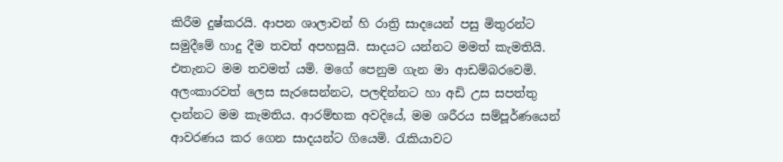කිරීම දුෂ්කරයි. ආපන ශාලාවන් හි රාත්‍රි සාදයෙන් පසු මිතුරන්ට සමුදීමේ හාදු දීම තවත් අපහසුයි. සාදයට යන්නට මමත් කැමතියි. එතැනට මම තවමත් යමි. මගේ පෙනුම ගැන මා ආඩම්බරවෙමි. අලංකාරවත් ලෙස සැරසෙන්නට, පලඳින්නට හා අඩි උස සපත්තු දාන්නට මම කැමතිය. ආරම්භක අවදියේ, මම ශරීරය සම්පූර්ණයෙන් ආවරණය කර ගෙන සාදයන්ට ගියෙමි. රැකියාවට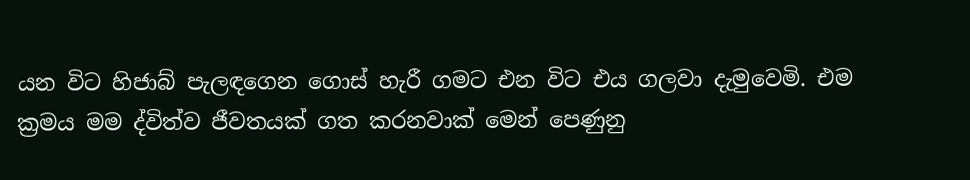යන විට හිජාබ් පැලඳගෙන ගොස් හැරී ගමට එන විට එය ගලවා දැමුවෙමි. එම ක්‍රමය මම ද්විත්ව ජීවතයක් ගත කරනවාක් මෙන් පෙණුනු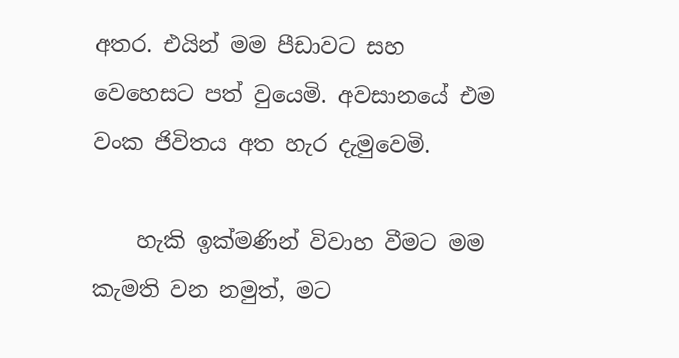අතර. එයින් මම පීඩාවට සහ වෙහෙසට පත් වුයෙමි. අවසානයේ එම වංක ජිවිතය අත හැර දැමුවෙමි.

    හැකි ඉක්මණින් විවාහ වීමට මම කැමති වන නමුත්, මට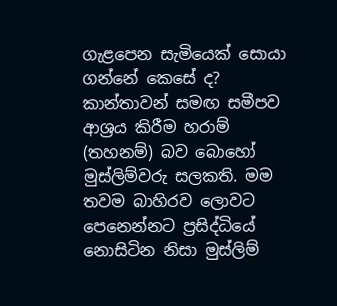ගැළපෙන සැමියෙක් සොයා ගන්නේ කෙසේ ද? කාන්තාවන් සමඟ සමීපව ආශ්‍රය කිරීම හරාම් (තහනම්) බව බොහෝ මුස්ලිම්වරු සලකති. මම තවම බාහිරව ලොවට පෙනෙන්නට ප්‍රසිද්ධියේ නොසිටින නිසා මුස්ලිම්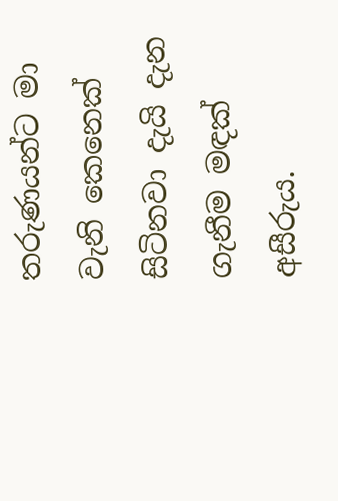තරුණයන්ට මා වැනි කෙනෙක් සිටිනවා දැයි දැන ගැනීම මඳක් අසීරුය.